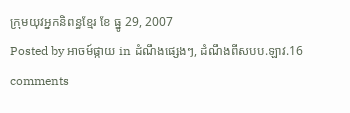ក្រុមយុវអ្នកនិពន្ធខ្មែរ ខែ ធ្នូ 29, 2007
Posted by អាចម៍ផ្កាយ in ដំណឹងផ្សេងៗ, ដំណឹងពីសបប.ឡាវ.16 comments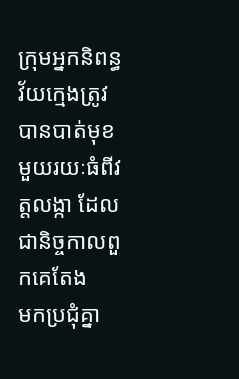ក្រុមអ្នកនិពន្ធវ័យក្មេងត្រូវបានបាត់មុខមួយរយៈធំពីវត្តលង្កា ដែលជានិច្ចកាលពួកគេតែង
មកប្រជុំគ្នា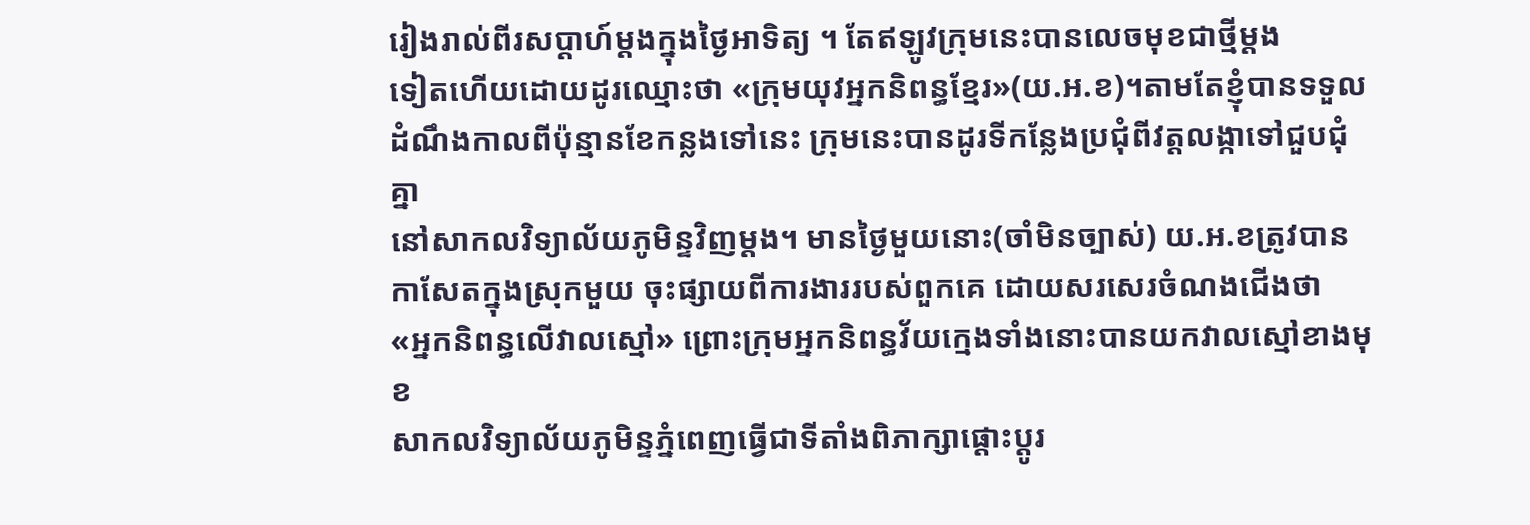រៀងរាល់ពីរសប្តាហ៍ម្តងក្នុងថ្ងៃអាទិត្យ ។ តែឥឡូវក្រុមនេះបានលេចមុខជាថ្មីម្តង
ទៀតហើយដោយដូរឈ្មោះថា «ក្រុមយុវអ្នកនិពន្ធខ្មែរ»(យ.អ.ខ)។តាមតែខ្ញុំបានទទួល
ដំណឹងកាលពីប៉ុន្មានខែកន្លងទៅនេះ ក្រុមនេះបានដូរទីកន្លែងប្រជុំពីវត្តលង្កាទៅជួបជុំគ្នា
នៅសាកលវិទ្យាល័យភូមិន្ទវិញម្តង។ មានថ្ងៃមួយនោះ(ចាំមិនច្បាស់) យ.អ.ខត្រូវបាន
កាសែតក្នុងស្រុកមួយ ចុះផ្សាយពីការងាររបស់ពួកគេ ដោយសរសេរចំណងជើងថា
«អ្នកនិពន្ធលើវាលស្មៅ» ព្រោះក្រុមអ្នកនិពន្ធវ័យក្មេងទាំងនោះបានយកវាលស្មៅខាងមុខ
សាកលវិទ្យាល័យភូមិន្ទភ្នំពេញធ្វើជាទីតាំងពិភាក្សាផ្តោះប្តូរ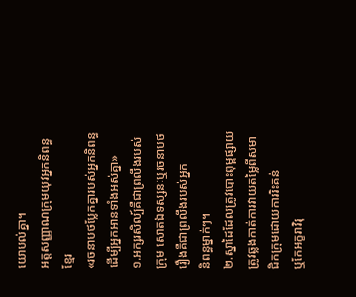យោបល់គ្នា។
អត្តសញ្ញាណក្រុមយុវអ្នកនិពន្ធខ្មែរ
«រចនាបថប្លែកគ្នារបស់អ្នកនិពន្ធ ដើម្បីអ្នកអានទាំងអស់គ្នា»
១.អក្សរសិល្ប៍គឺជាព្រលឹងរបស់ក្រុម សោតឯទស្សនៈឬរចនាបថរឿងគឺជាព្រលឹងរបស់អ្នក
និពន្ធម្នាក់ៗ។
២.ស្នាដៃដែលត្រូវបោះពុម្ពផ្សាយ ត្រូវឆ្លងកាត់ការវាយតម្លៃពីសមាជិកក្រុមដោយការរិះគន់
ឬកែអក្ខរាវិរុ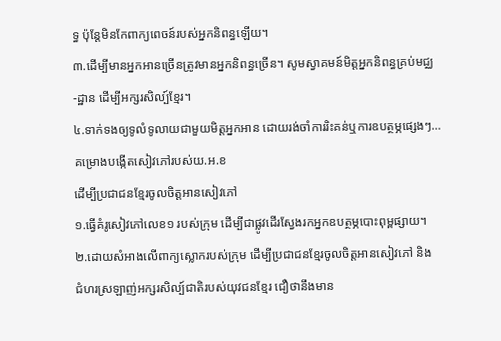ទ្ធ ប៉ុន្តែមិនកែពាក្យពេចន៍របស់អ្នកនិពន្ធឡើយ។
៣.ដើម្បីមានអ្នកអានច្រើនត្រូវមានអ្នកនិពន្ធច្រើន។ សូមស្វាគមន៍មិត្តអ្នកនិពន្ធគ្រប់មជ្ឈ
-ដ្ឋាន ដើម្បីអក្សរសិល្ប៍ខ្មែរ។
៤.ទាក់ទងឲ្យទូលំទូលាយជាមួយមិត្តអ្នកអាន ដោយរង់ចាំការរិះគន់ឬការឧបត្ថម្ភផ្សេងៗ…
គម្រោងបង្កើតសៀវភៅរបស់យ.អ.ខ
ដើម្បីប្រជាជនខ្មែរចូលចិត្តអានសៀវភៅ
១.ធ្វើគំរូសៀវភៅលេខ១ របស់ក្រុម ដើម្បីជាផ្លូវដើរស្វែងរកអ្នកឧបត្ថម្ភបោះពុម្ពផ្សាយ។
២.ដោយសំអាងលើពាក្យស្លោករបស់ក្រុម ដើម្បីប្រជាជនខ្មែរចូលចិត្តអានសៀវភៅ និង
ជំហរស្រឡាញ់អក្សរសិល្ប៍ជាតិរបស់យុវជនខ្មែរ ជឿថានឹងមាន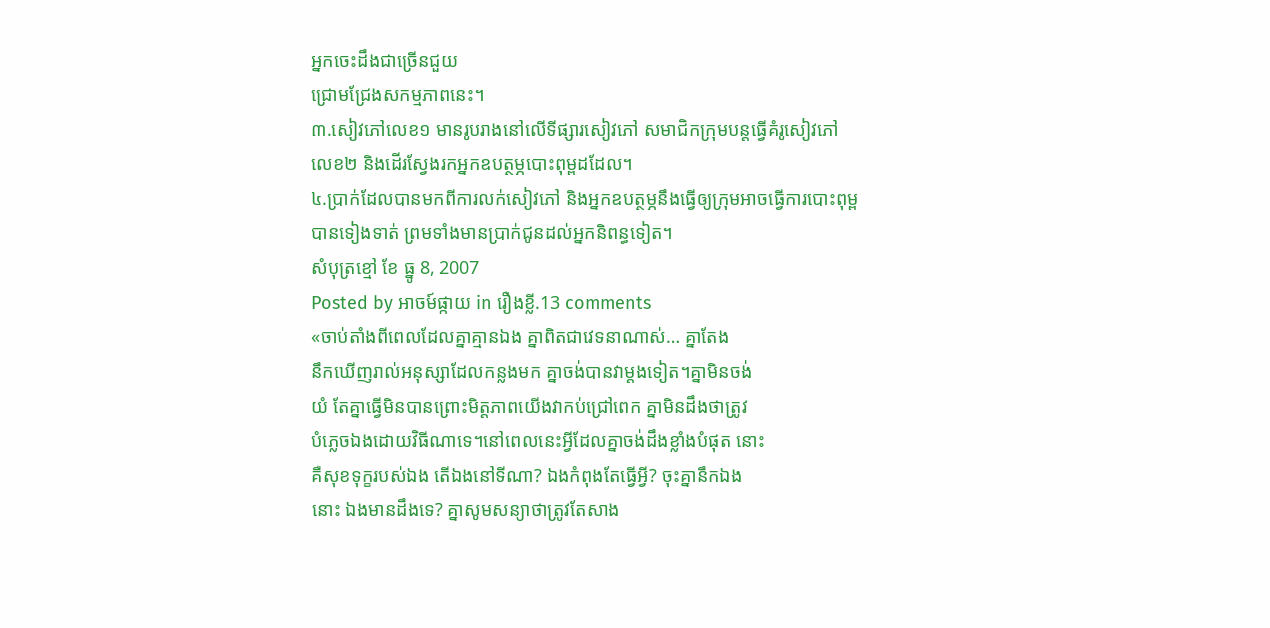អ្នកចេះដឹងជាច្រើនជួយ
ជ្រោមជ្រែងសកម្មភាពនេះ។
៣.សៀវភៅលេខ១ មានរូបរាងនៅលើទីផ្សារសៀវភៅ សមាជិកក្រុមបន្តធ្វើគំរូសៀវភៅ
លេខ២ និងដើរស្វែងរកអ្នកឧបត្ថម្ភបោះពុម្ពដដែល។
៤.ប្រាក់ដែលបានមកពីការលក់សៀវភៅ និងអ្នកឧបត្ថម្ភនឹងធ្វើឲ្យក្រុមអាចធ្វើការបោះពុម្ព
បានទៀងទាត់ ព្រមទាំងមានប្រាក់ជូនដល់អ្នកនិពន្ធទៀត។
សំបុត្រខ្មៅ ខែ ធ្នូ 8, 2007
Posted by អាចម៍ផ្កាយ in រឿងខ្លី.13 comments
«ចាប់តាំងពីពេលដែលគ្នាគ្មានឯង គ្នាពិតជាវេទនាណាស់… គ្នាតែង
នឹកឃើញរាល់អនុស្សាដែលកន្លងមក គ្នាចង់បានវាម្តងទៀត។គ្នាមិនចង់
យំ តែគ្នាធ្វើមិនបានព្រោះមិត្តភាពយើងវាកប់ជ្រៅពេក គ្នាមិនដឹងថាត្រូវ
បំភ្លេចឯងដោយវិធីណាទេ។នៅពេលនេះអ្វីដែលគ្នាចង់ដឹងខ្លាំងបំផុត នោះ
គឺសុខទុក្ខរបស់ឯង តើឯងនៅទីណា? ឯងកំពុងតែធ្វើអ្វី? ចុះគ្នានឹកឯង
នោះ ឯងមានដឹងទេ? គ្នាសូមសន្យាថាត្រូវតែសាង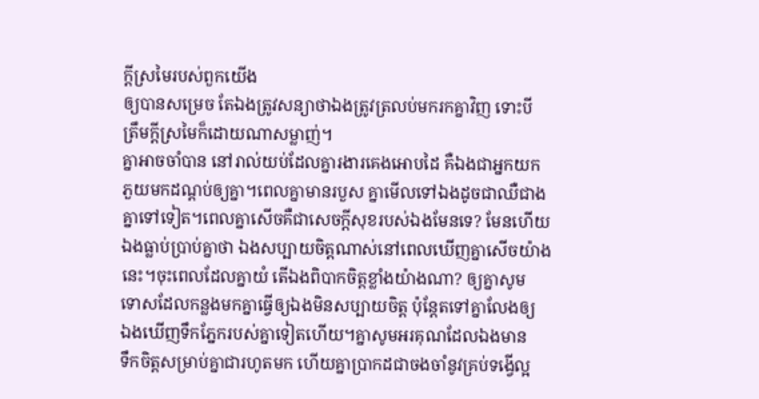ក្តីស្រមៃរបស់ពួកយើង
ឲ្យបានសម្រេច តែឯងត្រូវសន្យាថាឯងត្រូវត្រលប់មករកគ្នាវិញ ទោះបី
ត្រឹមក្តីស្រមៃក៏ដោយណាសម្លាញ់។
គ្នាអាចចាំបាន នៅរាល់យប់ដែលគ្នារងារគេងអោបដៃ គឺឯងជាអ្នកយក
ភួយមកដណ្តប់ឲ្យគ្នា។ពេលគ្នាមានរបួស គ្នាមើលទៅឯងដូចជាឈឺជាង
គ្នាទៅទៀត។ពេលគ្នាសើចគឺជាសេចក្តីសុខរបស់ឯងមែនទេ? មែនហើយ
ឯងធ្លាប់ប្រាប់គ្នាថា ឯងសប្បាយចិត្តណាស់នៅពេលឃើញគ្នាសើចយ៉ាង
នេះ។ចុះពេលដែលគ្នាយំ តើឯងពិបាកចិត្តខ្លាំងយ៉ាងណា? ឲ្យគ្នាសូម
ទោសដែលកន្លងមកគ្នាធ្វើឲ្យឯងមិនសប្បាយចិត្ត ប៉ុន្តែតទៅគ្នាលែងឲ្យ
ឯងឃើញទឹកភ្នែករបស់គ្នាទៀតហើយ។គ្នាសូមអរគុណដែលឯងមាន
ទឹកចិត្តសម្រាប់គ្នាជារហូតមក ហើយគ្នាប្រាកដជាចងចាំនូវគ្រប់ទង្វើល្អ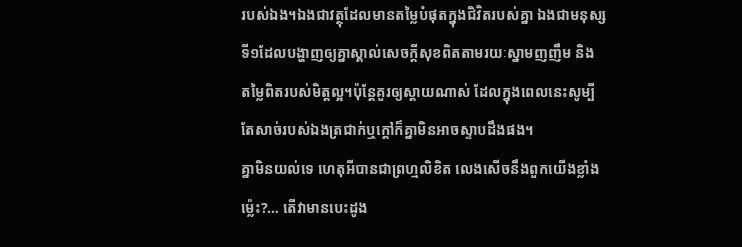របស់ឯង។ឯងជាវត្ថុដែលមានតម្លៃបំផុតក្នុងជិវិតរបស់គ្នា ឯងជាមនុស្ស
ទី១ដែលបង្ហាញឲ្យគ្នាស្គាល់សេចក្តីសុខពិតតាមរយៈស្នាមញញឹម និង
តម្លៃពិតរបស់មិត្តល្អ។ប៉ុន្តែគួរឲ្យស្តាយណាស់ ដែលក្នុងពេលនេះសូម្បី
តែសាច់របស់ឯងត្រជាក់ឬក្តៅក៏គ្នាមិនអាចស្ទាបដឹងផង។
គ្នាមិនយល់ទេ ហេតុអីបានជាព្រហ្មលិខិត លេងសើចនឹងពួកយើងខ្លាំង
ម្ល៉េះ?… តើវាមានបេះដូង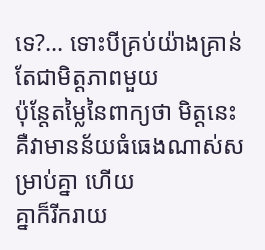ទេ?… ទោះបីគ្រប់យ៉ាងគ្រាន់តែជាមិត្តភាពមួយ
ប៉ុន្តែតម្លៃនៃពាក្យថា មិត្តនេះគឺវាមានន័យធំធេងណាស់សម្រាប់គ្នា ហើយ
គ្នាក៏រីករាយ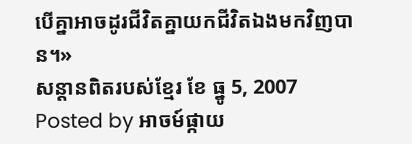បើគ្នាអាចដូរជីវិតគ្នាយកជីវិតឯងមកវិញបាន។»
សន្តានពិតរបស់ខ្មែរ ខែ ធ្នូ 5, 2007
Posted by អាចម៍ផ្កាយ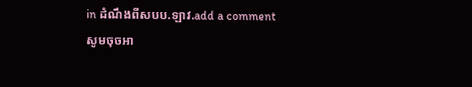in ដំណឹងពីសបប.ឡាវ.add a comment
សូមចុចអា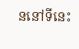ននៅទីនេះ